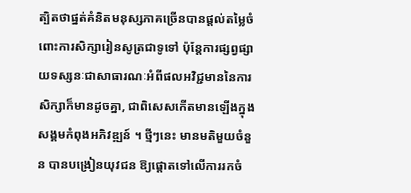ត្បិតថាផ្នត់គំនិតមនុស្សភាគច្រើនបានផ្តល់តម្លៃចំពោះការសិក្សារៀនសូត្រជាទូទៅ ប៉ុន្តែការផ្សព្វផ្សាយទស្សនៈជាសាធារណៈអំពីផលអវិជ្ជមាននៃការសិក្សាក៏មានដូចគ្នា, ជាពិសេសកើតមានឡើងក្នុងសង្គមកំពុងអភិវឌ្ឍន៍ ។ ថ្មីៗនេះ មានមតិមួយចំនួន បានបង្រៀនយុវជន ឱ្យផ្តោតទៅលើការរកចំ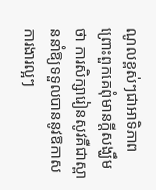ណូលខ្ពស់ៗជាអាទិភាព ព្រោះពួកគេពុំមានក្ដីសង្ឃឹមថា ការសិក្សារៀនសូវគឺជាស្ពាននាំឱ្យទទួលបាននូវឱកាសការងារល្អៗ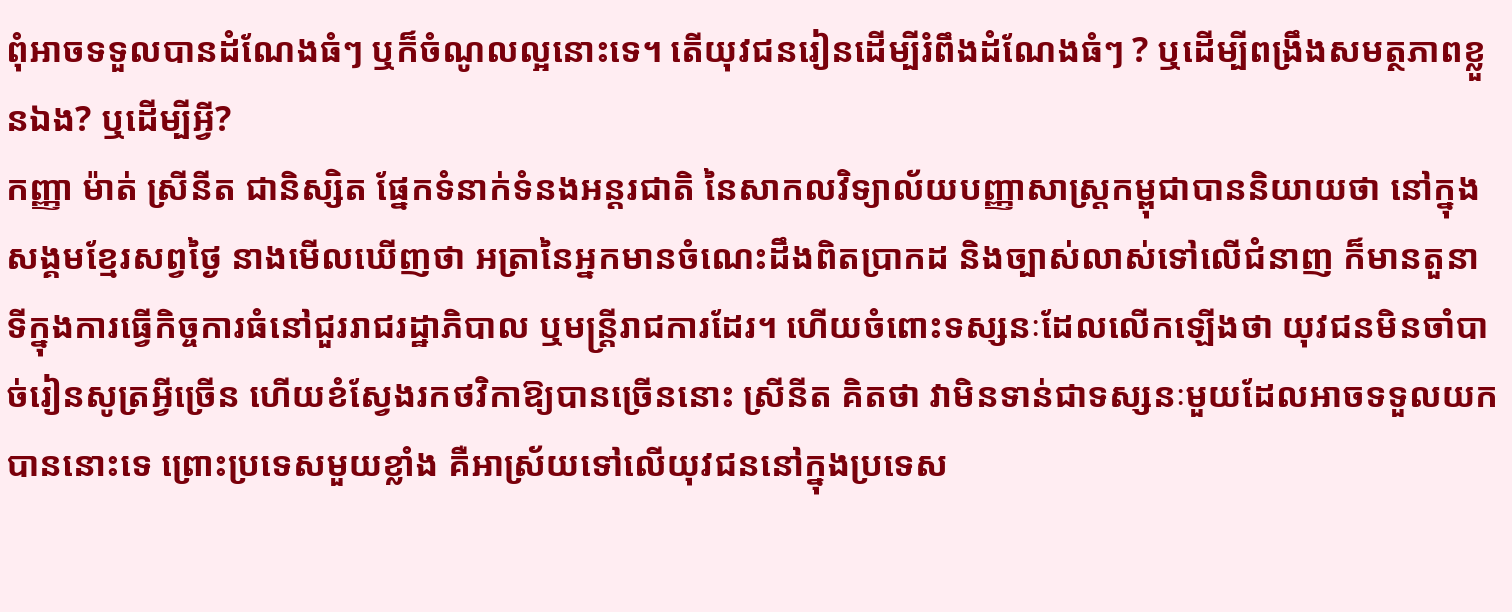ពុំអាចទទួលបានដំណែងធំៗ ឬក៏ចំណូលល្អនោះទេ។ តើយុវជនរៀនដើម្បីរំពឹងដំណែងធំៗ ? ឬដើម្បីពង្រឹងសមត្ថភាពខ្លួនឯង? ឬដើម្បីអ្វី?
កញ្ញា ម៉ាត់ ស្រីនីត ជានិស្សិត ផ្នែកទំនាក់ទំនងអន្តរជាតិ នៃសាកលវិទ្យាល័យបញ្ញាសាស្ត្រកម្ពុជាបាននិយាយថា នៅក្នុងសង្គមខ្មែរសព្វថ្ងៃ នាងមើលឃើញថា អត្រានៃអ្នកមានចំណេះដឹងពិតប្រាកដ និងច្បាស់លាស់ទៅលើជំនាញ ក៏មានតួនាទីក្នុងការធ្វើកិច្ចការធំនៅជួររាជរដ្ឋាភិបាល ឬមន្ត្រីរាជការដែរ។ ហើយចំពោះទស្សនៈដែលលើកឡើងថា យុវជនមិនចាំបាច់រៀនសូត្រអ្វីច្រើន ហើយខំស្វែងរកថវិកាឱ្យបានច្រើននោះ ស្រីនីត គិតថា វាមិនទាន់ជាទស្សនៈមួយដែលអាចទទួលយកបាននោះទេ ព្រោះប្រទេសមួយខ្លាំង គឺអាស្រ័យទៅលើយុវជននៅក្នុងប្រទេស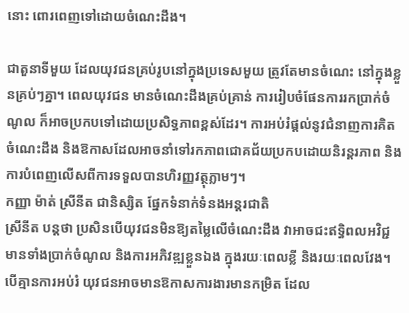នោះ ពោរពេញទៅដោយចំណេះដឹង។

ជាតួនាទីមួយ ដែលយុវជនគ្រប់រូបនៅក្នុងប្រទេសមួយ ត្រូវតែមានចំណេះ នៅក្នុងខ្លួនគ្រប់ៗគ្នា។ ពេលយុវជន មានចំណេះដឹងគ្រប់គ្រាន់ ការរៀបចំផែនការរកប្រាក់ចំណូល ក៏អាចប្រកបទៅដោយប្រសិទ្ធភាពខ្ពស់ដែរ។ ការអប់រំផ្តល់នូវជំនាញការគិត ចំណេះដឹង និងឱកាសដែលអាចនាំទៅរកភាពជោគជ័យប្រកបដោយនិរន្តរភាព និងការបំពេញលើសពីការទទួលបានហិរញ្ញវត្ថុភ្លាមៗ។
កញ្ញា ម៉ាត់ ស្រីនីត ជានិស្សិត ផ្នែកទំនាក់ទំនងអន្តរជាតិ
ស្រីនីត បន្តថា ប្រសិនបើយុវជនមិនឱ្យតម្លៃលើចំណេះដឹង វាអាចជះឥទ្ធិពលអវិជ្ជមានទាំងប្រាក់ចំណូល និងការអភិវឌ្ឍខ្លួនឯង ក្នុងរយៈពេលខ្លី និងរយៈពេលវែង។ បើគ្មានការអប់រំ យុវជនអាចមានឱកាសការងារមានកម្រិត ដែល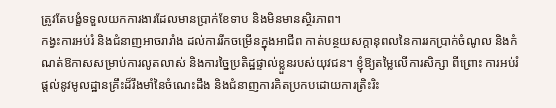ត្រូវតែបង្ខំទទួលយកការងារដែលមានប្រាក់ខែទាប និងមិនមានស្ថិរភាព។
កង្វះការអប់រំ និងជំនាញអាចរារាំង ដល់ការរីកចម្រើនក្នុងអាជីព កាត់បន្ថយសក្តានុពលនៃការរកប្រាក់ចំណូល និងកំណត់ឱកាសសម្រាប់ការលូតលាស់ និងការច្នៃប្រតិដ្ឋផ្ទាល់ខ្លួនរបស់យុវជន។ ខ្ញុំឱ្យតម្លៃលើការសិក្សា ពីព្រោះ ការអប់រំផ្តល់នូវមូលដ្ឋានគ្រឹះដ៏រឹងមាំនៃចំណេះដឹង និងជំនាញការគិតប្រកបដោយការត្រិះរិះ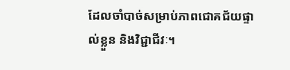ដែលចាំបាច់សម្រាប់ភាពជោគជ័យផ្ទាល់ខ្លួន និងវិជ្ជាជីវៈ។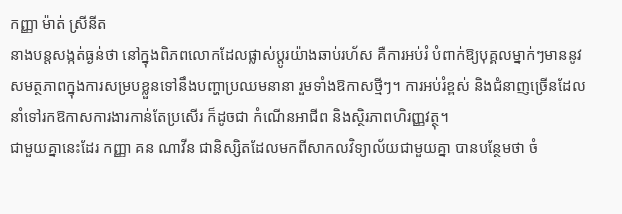កញ្ញា ម៉ាត់ ស្រីនីត
នាងបន្តសង្កត់ធ្ងន់ថា នៅក្នុងពិភពលោកដែលផ្លាស់ប្តូរយ៉ាងឆាប់រហ័ស គឺការអប់រំ បំពាក់ឱ្យបុគ្គលម្នាក់ៗមាននូវសមត្ថភាពក្នុងការសម្របខ្លួនទៅនឹងបញ្ហាប្រឈមនានា រួមទាំងឱកាសថ្មីៗ។ ការអប់រំខ្ពស់ និងជំនាញច្រើនដែលនាំទៅរកឱកាសការងារកាន់តែប្រសើរ ក៏ដូចជា កំណើនអាជីព និងស្ថិរភាពហិរញ្ញវត្ថុ។
ជាមួយគ្នានេះដែរ កញ្ញា គន ណាវីន ជានិស្សិតដែលមកពីសាកលវិទ្យាល័យជាមួយគ្នា បានបន្ថែមថា ចំ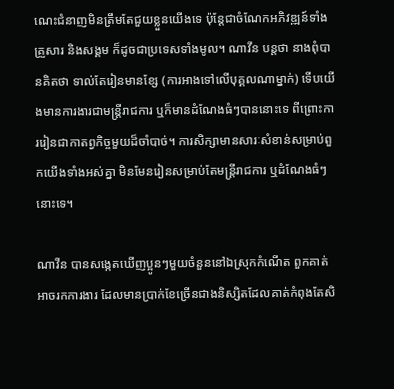ណេះជំនាញមិនត្រឹមតែជួយខ្លួនយើងទេ ប៉ុន្តែជាចំណែកអភិវឌ្ឍន៍ទាំងគ្រួសារ និងសង្គម ក៏ដូចជាប្រទេសទាំងមូល។ ណាវីន បន្តថា នាងពុំបានគិតថា ទាល់តែរៀនមានខ្សែ (ការអាងទៅលើបុគ្គលណាម្នាក់) ទើបយើងមានការងារជាមន្រ្តីរាជការ ឬក៏មានដំណែងធំៗបាននោះទេ ពីព្រោះការរៀនជាកាតព្វកិច្ចមួយដ៏ចាំបាច់។ ការសិក្សាមានសារៈសំខាន់សម្រាប់ពួកយើងទាំងអស់គ្នា មិនមែនរៀនសម្រាប់តែមន្រ្តីរាជការ ឬដំណែងធំៗនោះទេ។

ណាវីន បានសង្កេតឃើញប្អូនៗមួយចំនួននៅឯស្រុកកំណើត ពួកគាត់អាចរកការងារ ដែលមានប្រាក់ខែច្រើនជាងនិស្សិតដែលគាត់កំពុងតែសិ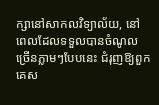ក្សានៅសាកលវិទ្យាល័យ, នៅពេលដែលទទួលបានចំណូលច្រើនភ្លាមៗបែបនេះ ជំរុញឱ្យពួកគេស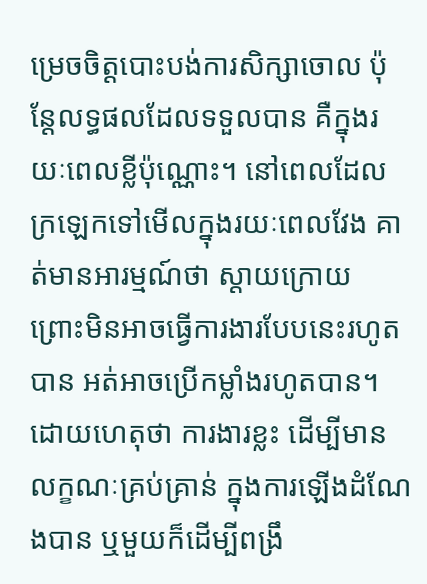ម្រេចចិត្តបោះបង់ការសិក្សាចោល ប៉ុន្តែលទ្ធផលដែលទទួលបាន គឺក្នុងរយៈពេលខ្លីប៉ុណ្ណោះ។ នៅពេលដែលក្រឡេកទៅមើលក្នុងរយៈពេលវែង គាត់មានអារម្មណ៍ថា ស្តាយក្រោយ ព្រោះមិនអាចធ្វើការងារបែបនេះរហូតបាន អត់អាចប្រើកម្លាំងរហូតបាន។ ដោយហេតុថា ការងារខ្លះ ដើម្បីមានលក្ខណៈគ្រប់គ្រាន់ ក្នុងការឡើងដំណែងបាន ឬមួយក៏ដើម្បីពង្រឹ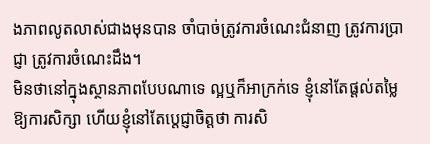ងភាពលូតលាស់ជាងមុនបាន ចាំបាច់ត្រូវការចំណេះជំនាញ ត្រូវការប្រាជ្ញា ត្រូវការចំណេះដឹង។
មិនថានៅក្នុងស្ថានភាពបែបណាទេ ល្អឬក៏អាក្រក់ទេ ខ្ញុំនៅតែផ្តល់តម្លៃឱ្យការសិក្សា ហើយខ្ញុំនៅតែប្តេជ្ញាចិត្តថា ការសិ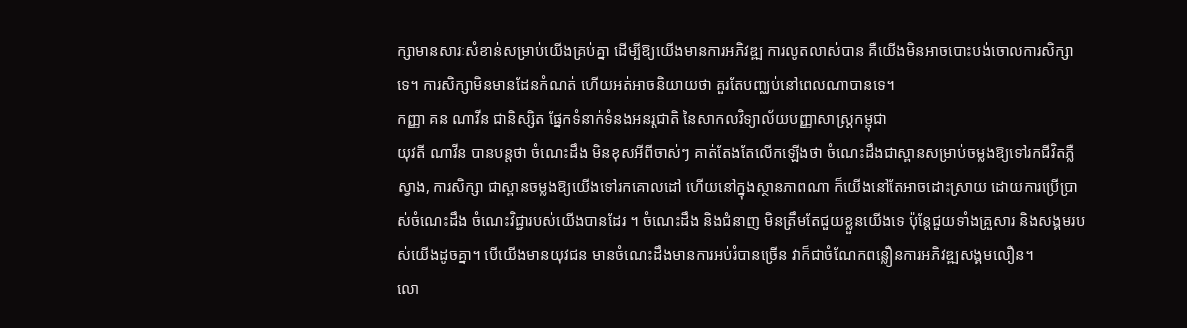ក្សាមានសារៈសំខាន់សម្រាប់យើងគ្រប់គ្នា ដើម្បីឱ្យយើងមានការអភិវឌ្ឍ ការលូតលាស់បាន គឺយើងមិនអាចបោះបង់ចោលការសិក្សាទេ។ ការសិក្សាមិនមានដែនកំណត់ ហើយអត់អាចនិយាយថា គួរតែបញ្ឈប់នៅពេលណាបានទេ។
កញ្ញា គន ណាវីន ជានិស្សិត ផ្នែកទំនាក់ទំនងអនរ្តជាតិ នៃសាកលវិទ្យាល័យបញ្ញាសាស្ត្រកម្ពុជា
យុវតី ណាវីន បានបន្តថា ចំណេះដឹង មិនខុសអីពីចាស់ៗ គាត់តែងតែលើកឡើងថា ចំណេះដឹងជាស្ពានសម្រាប់ចម្លងឱ្យទៅរកជីវិតភ្លឺស្វាង, ការសិក្សា ជាស្ពានចម្លងឱ្យយើងទៅរកគោលដៅ ហើយនៅក្នុងស្ថានភាពណា ក៏យើងនៅតែអាចដោះស្រាយ ដោយការប្រើប្រាស់ចំណេះដឹង ចំណេះវិជ្ជារបស់យើងបានដែរ ។ ចំណេះដឹង និងជំនាញ មិនត្រឹមតែជួយខ្លួនយើងទេ ប៉ុន្តែជួយទាំងគ្រួសារ និងសង្គមរបស់យើងដូចគ្នា។ បើយើងមានយុវជន មានចំណេះដឹងមានការអប់រំបានច្រើន វាក៏ជាចំណែកពន្លឿនការអភិវឌ្ឍសង្គមលឿន។
លោ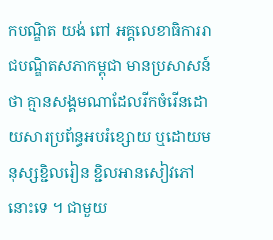កបណ្ឌិត យង់ ពៅ អគ្គលេខាធិការរាជបណ្ឌិតសភាកម្ពុជា មានប្រសាសន៍ថា គ្មានសង្គមណាដែលរីកចំរើនដោយសារប្រព័ន្ធអបរំខ្សោយ ឬដោយមនុស្សខ្ជិលរៀន ខ្ជិលអានសៀវភៅនោះទេ ។ ជាមួយ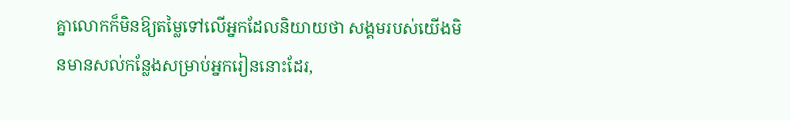គ្នាលោកក៏មិនឱ្យតម្លៃទៅលើអ្នកដែលនិយាយថា សង្គមរបស់យើងមិនមានសល់កន្លែងសម្រាប់អ្នករៀននោះដែរ,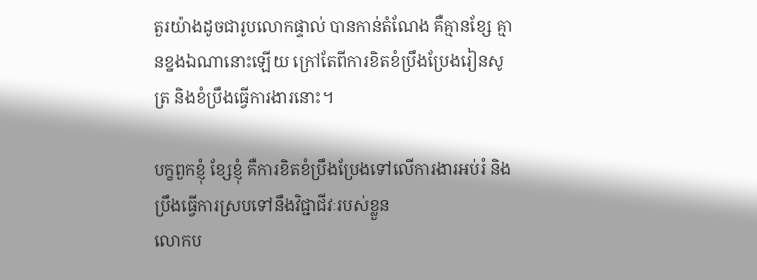តួរយ៉ាងដូចជារូបលោកផ្ទាល់ បានកាន់តំណែង គឺគ្មានខ្សែ គ្មានខ្នងឯណានោះឡើយ ក្រៅតែពីការខិតខំប្រឹងប្រែងរៀនសូត្រ និងខំប្រឹងធ្វើការងារនោះ។

បក្ខពួកខ្ញុំ ខ្សែខ្ញុំ គឺការខិតខំប្រឹងប្រែងទៅលើការងារអប់រំ និងប្រឹងធ្វើការស្របទៅនឹងវិជ្ជាជីវៈរបស់ខ្លួន
លោកប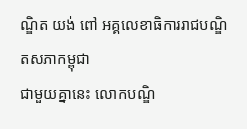ណ្ឌិត យង់ ពៅ អគ្គលេខាធិការរាជបណ្ឌិតសភាកម្ពុជា
ជាមួយគ្នានេះ លោកបណ្ឌិ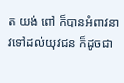ត យង់ ពៅ ក៏បានអំពាវនាវទៅដល់យុវជន ក៏ដូចជា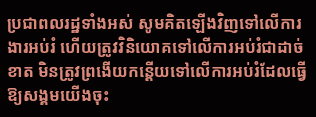ប្រជាពលរដ្ឋទាំងអស់ សូមគិតឡើងវិញទៅលើការងារអប់រំ ហើយត្រូវវិនិយោគទៅលើការអប់រំជាដាច់ខាត មិនត្រូវព្រងើយកន្តើយទៅលើការអប់រំដែលធ្វើឱ្យសង្គមយើងចុះ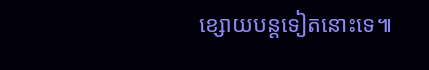ខ្សោយបន្តទៀតនោះទេ៕